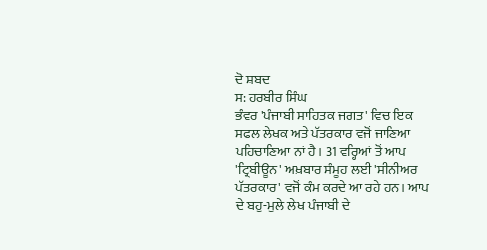ਦੋ ਸ਼ਬਦ
ਸ: ਹਰਬੀਰ ਸਿੰਘ
ਭੰਵਰ 'ਪੰਜਾਬੀ ਸਾਹਿਤਕ ਜਗਤ' ਵਿਚ ਇਕ ਸਫਲ ਲੇਖਕ ਅਤੇ ਪੱਤਰਕਾਰ ਵਜੋਂ ਜਾਣਿਆ
ਪਹਿਚਾਣਿਆ ਨਾਂ ਹੈ। 31 ਵਰ੍ਹਿਆਂ ਤੋਂ ਆਪ 'ਟ੍ਰਿਬੀਊਨ' ਅਖ਼ਬਾਰ ਸੰਮੂਹ ਲਈ 'ਸੀਨੀਅਰ
ਪੱਤਰਕਾਰ' ਵਜੋਂ ਕੰਮ ਕਰਦੇ ਆ ਰਹੇ ਹਨ। ਆਪ ਦੇ ਬਹੁ-ਮੁਲੇ ਲੇਖ ਪੰਜਾਬੀ ਦੇ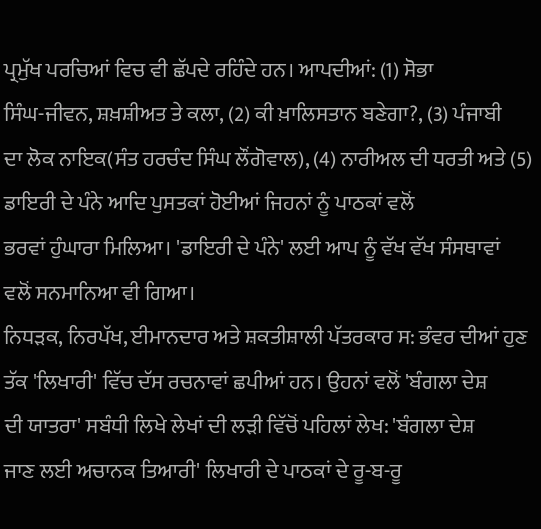ਪ੍ਰਮੁੱਖ ਪਰਚਿਆਂ ਵਿਚ ਵੀ ਛੱਪਦੇ ਰਹਿੰਦੇ ਹਨ। ਆਪਦੀਆਂ: (1) ਸੋਭਾ
ਸਿੰਘ-ਜੀਵਨ, ਸ਼ਖ਼ਸ਼ੀਅਤ ਤੇ ਕਲਾ, (2) ਕੀ ਖ਼ਾਲਿਸਤਾਨ ਬਣੇਗਾ?, (3) ਪੰਜਾਬੀ
ਦਾ ਲੋਕ ਨਾਇਕ(ਸੰਤ ਹਰਚੰਦ ਸਿੰਘ ਲੌਂਗੋਵਾਲ), (4) ਨਾਰੀਅਲ ਦੀ ਧਰਤੀ ਅਤੇ (5)
ਡਾਇਰੀ ਦੇ ਪੰਨੇ ਆਦਿ ਪੁਸਤਕਾਂ ਹੋਈਆਂ ਜਿਹਨਾਂ ਨੂੰ ਪਾਠਕਾਂ ਵਲੋਂ
ਭਰਵਾਂ ਹੁੰਘਾਰਾ ਮਿਲਿਆ। 'ਡਾਇਰੀ ਦੇ ਪੰਨੇ' ਲਈ ਆਪ ਨੂੰ ਵੱਖ ਵੱਖ ਸੰਸਥਾਵਾਂ
ਵਲੋਂ ਸਨਮਾਨਿਆ ਵੀ ਗਿਆ।
ਨਿਧੜਕ, ਨਿਰਪੱਖ, ਈਮਾਨਦਾਰ ਅਤੇ ਸ਼ਕਤੀਸ਼ਾਲੀ ਪੱਤਰਕਾਰ ਸ: ਭੰਵਰ ਦੀਆਂ ਹੁਣ
ਤੱਕ 'ਲਿਖਾਰੀ' ਵਿੱਚ ਦੱਸ ਰਚਨਾਵਾਂ ਛਪੀਆਂ ਹਨ। ਉਹਨਾਂ ਵਲੋਂ 'ਬੰਗਲਾ ਦੇਸ਼
ਦੀ ਯਾਤਰਾ' ਸਬੰਧੀ ਲਿਖੇ ਲੇਖਾਂ ਦੀ ਲੜੀ ਵਿੱਚੋਂ ਪਹਿਲਾਂ ਲੇਖ: 'ਬੰਗਲਾ ਦੇਸ਼
ਜਾਣ ਲਈ ਅਚਾਨਕ ਤਿਆਰੀ' ਲਿਖਾਰੀ ਦੇ ਪਾਠਕਾਂ ਦੇ ਰੂ-ਬ-ਰੂ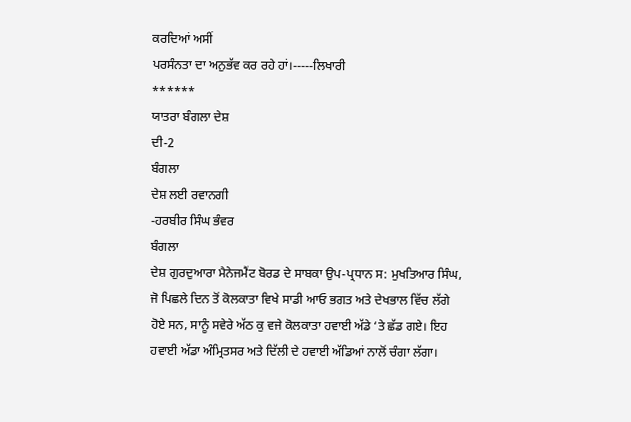ਕਰਦਿਆਂ ਅਸੀਂ
ਪਰਸੰਨਤਾ ਦਾ ਅਨੁਭੱਵ ਕਰ ਰਹੇ ਹਾਂ।-----ਲਿਖਾਰੀ
******
ਯਾਤਰਾ ਬੰਗਲਾ ਦੇਸ਼
ਦੀ-2
ਬੰਗਲਾ
ਦੇਸ਼ ਲਈ ਰਵਾਨਗੀ
-ਹਰਬੀਰ ਸਿੰਘ ਭੰਵਰ
ਬੰਗਲਾ
ਦੇਸ਼ ਗੁਰਦੁਆਰਾ ਮੈਨੇਜਮੈਂਟ ਬੋਰਡ ਦੇ ਸਾਬਕਾ ਉਪ-ਪ੍ਰਧਾਨ ਸ: ਮੁਖਤਿਆਰ ਸਿੰਘ,
ਜੋ ਪਿਛਲੇ ਦਿਨ ਤੋਂ ਕੋਲਕਾਤਾ ਵਿਖੇ ਸਾਡੀ ਆਓ ਭਗਤ ਅਤੇ ਦੇਖਭਾਲ ਵਿੱਚ ਲੱਗੇ
ਹੋਏ ਸਨ, ਸਾਨੂੰ ਸਵੇਰੇ ਅੱਠ ਕੁ ਵਜੇ ਕੋਲਕਾਤਾ ਹਵਾਈ ਅੱਡੇ ‘ਤੇ ਛੱਡ ਗਏ। ਇਹ
ਹਵਾਈ ਅੱਡਾ ਅੰਮ੍ਰਿਤਸਰ ਅਤੇ ਦਿੱਲੀ ਦੇ ਹਵਾਈ ਅੱਡਿਆਂ ਨਾਲੋਂ ਚੰਗਾ ਲੱਗਾ।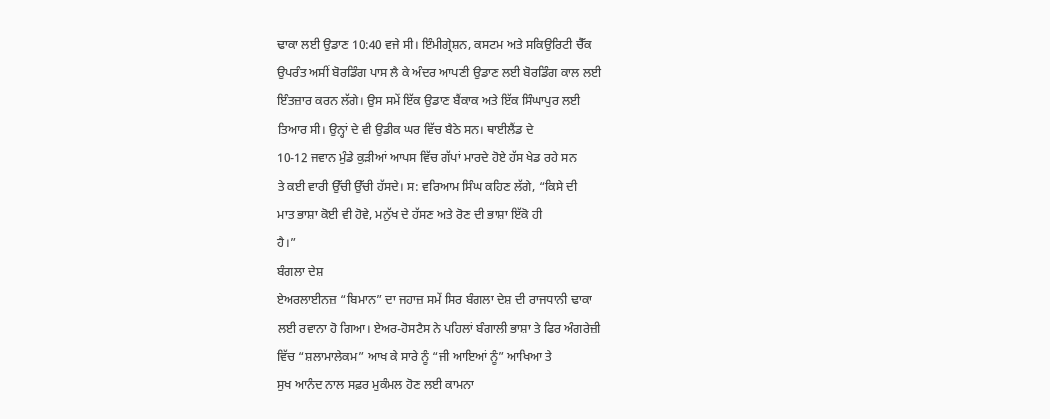ਢਾਕਾ ਲਈ ਉਡਾਣ 10:40 ਵਜੇ ਸੀ। ਇੰਮੀਗ੍ਰੇਸ਼ਨ, ਕਸਟਮ ਅਤੇ ਸਕਿਉਰਿਟੀ ਚੈੱਕ
ਉਪਰੰਤ ਅਸੀਂ ਬੋਰਡਿੰਗ ਪਾਸ ਲੈ ਕੇ ਅੰਦਰ ਆਪਣੀ ਉਡਾਣ ਲਈ ਬੋਰਡਿੰਗ ਕਾਲ ਲਈ
ਇੰਤਜ਼ਾਰ ਕਰਨ ਲੱਗੇ। ਉਸ ਸਮੇਂ ਇੱਕ ਉਡਾਣ ਬੈਂਕਾਕ ਅਤੇ ਇੱਕ ਸਿੰਘਾਪੁਰ ਲਈ
ਤਿਆਰ ਸੀ। ਉਨ੍ਹਾਂ ਦੇ ਵੀ ਉਡੀਕ ਘਰ ਵਿੱਚ ਬੈਠੇ ਸਨ। ਥਾਈਲੈਂਡ ਦੇ
10-12 ਜਵਾਨ ਮੁੰਡੇ ਕੁੜੀਆਂ ਆਪਸ ਵਿੱਚ ਗੱਪਾਂ ਮਾਰਦੇ ਹੋਏ ਹੱਸ ਖੇਡ ਰਹੇ ਸਨ
ਤੇ ਕਈ ਵਾਰੀ ਉੱਚੀ ਉੱਚੀ ਹੱਸਦੇ। ਸ: ਵਰਿਆਮ ਸਿੰਘ ਕਹਿਣ ਲੱਗੇ, “ਕਿਸੇ ਦੀ
ਮਾਤ ਭਾਸ਼ਾ ਕੋਈ ਵੀ ਹੋਵੇ, ਮਨੁੱਖ ਦੇ ਹੱਸਣ ਅਤੇ ਰੋਣ ਦੀ ਭਾਸ਼ਾ ਇੱਕੋ ਹੀ
ਹੈ।”
ਬੰਗਲਾ ਦੇਸ਼
ਏਅਰਲਾਈਨਜ਼ “ਬਿਮਾਨ” ਦਾ ਜਹਾਜ਼ ਸਮੇਂ ਸਿਰ ਬੰਗਲਾ ਦੇਸ਼ ਦੀ ਰਾਜਧਾਨੀ ਢਾਕਾ
ਲਈ ਰਵਾਨਾ ਹੋ ਗਿਆ। ਏਅਰ-ਹੋਸਟੈਸ ਨੇ ਪਹਿਲਾਂ ਬੰਗਾਲੀ ਭਾਸ਼ਾ ਤੇ ਫਿਰ ਅੰਗਰੇਜ਼ੀ
ਵਿੱਚ “ਸ਼ਲਾਮਾਲੇਕਮ” ਆਖ ਕੇ ਸਾਰੇ ਨੂੰ “ਜੀ ਆਇਆਂ ਨੂੰ” ਆਖਿਆ ਤੇ
ਸੁਖ ਆਨੰਦ ਨਾਲ ਸਫ਼ਰ ਮੁਕੰਮਲ ਹੋਣ ਲਈ ਕਾਮਨਾ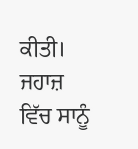ਕੀਤੀ।
ਜਹਾਜ਼ ਵਿੱਚ ਸਾਨੂੰ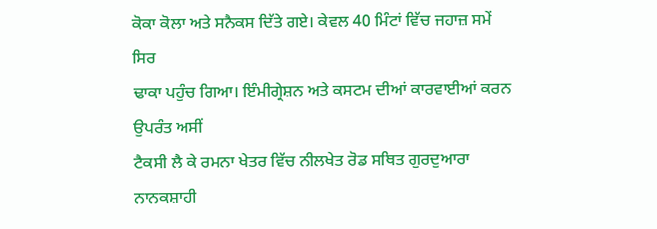ਕੋਕਾ ਕੋਲਾ ਅਤੇ ਸਨੈਕਸ ਦਿੱਤੇ ਗਏ। ਕੇਵਲ 40 ਮਿੰਟਾਂ ਵਿੱਚ ਜਹਾਜ਼ ਸਮੇਂ ਸਿਰ
ਢਾਕਾ ਪਹੁੰਚ ਗਿਆ। ਇੰਮੀਗ੍ਰੇਸ਼ਨ ਅਤੇ ਕਸਟਮ ਦੀਆਂ ਕਾਰਵਾਈਆਂ ਕਰਨ ਉਪਰੰਤ ਅਸੀਂ
ਟੈਕਸੀ ਲੈ ਕੇ ਰਮਨਾ ਖੇਤਰ ਵਿੱਚ ਨੀਲਖੇਤ ਰੋਡ ਸਥਿਤ ਗੁਰਦੁਆਰਾ ਨਾਨਕਸ਼ਾਹੀ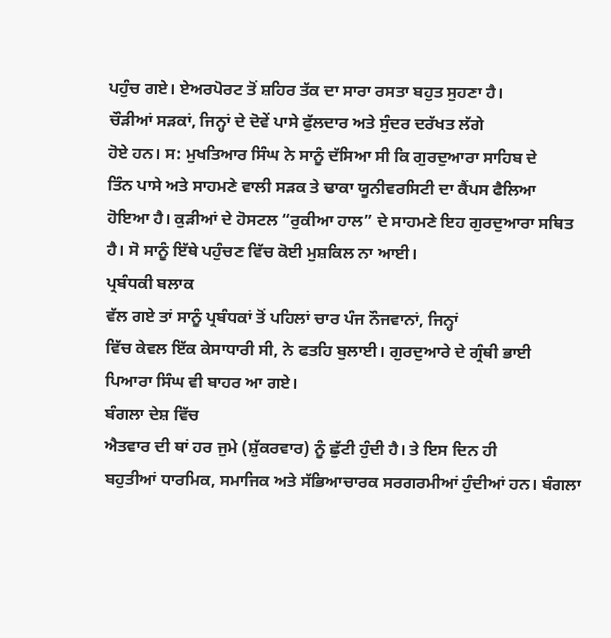ਪਹੁੰਚ ਗਏ। ਏਅਰਪੋਰਟ ਤੋਂ ਸ਼ਹਿਰ ਤੱਕ ਦਾ ਸਾਰਾ ਰਸਤਾ ਬਹੁਤ ਸੁਹਣਾ ਹੈ।
ਚੌੜੀਆਂ ਸੜਕਾਂ, ਜਿਨ੍ਹਾਂ ਦੇ ਦੋਵੇਂ ਪਾਸੇ ਫੁੱਲਦਾਰ ਅਤੇ ਸੁੰਦਰ ਦਰੱਖਤ ਲੱਗੇ
ਹੋਏ ਹਨ। ਸ: ਮੁਖਤਿਆਰ ਸਿੰਘ ਨੇ ਸਾਨੂੰ ਦੱਸਿਆ ਸੀ ਕਿ ਗੁਰਦੁਆਰਾ ਸਾਹਿਬ ਦੇ
ਤਿੰਨ ਪਾਸੇ ਅਤੇ ਸਾਹਮਣੇ ਵਾਲੀ ਸੜਕ ਤੇ ਢਾਕਾ ਯੂਨੀਵਰਸਿਟੀ ਦਾ ਕੈਂਪਸ ਫੈਲਿਆ
ਹੋਇਆ ਹੈ। ਕੁੜੀਆਂ ਦੇ ਹੋਸਟਲ “ਰੁਕੀਆ ਹਾਲ” ਦੇ ਸਾਹਮਣੇ ਇਹ ਗੁਰਦੁਆਰਾ ਸਥਿਤ
ਹੈ। ਸੋ ਸਾਨੂੰ ਇੱਥੇ ਪਹੁੰਚਣ ਵਿੱਚ ਕੋਈ ਮੁਸ਼ਕਿਲ ਨਾ ਆਈ।
ਪ੍ਰਬੰਧਕੀ ਬਲਾਕ
ਵੱਲ ਗਏ ਤਾਂ ਸਾਨੂੰ ਪ੍ਰਬੰਧਕਾਂ ਤੋਂ ਪਹਿਲਾਂ ਚਾਰ ਪੰਜ ਨੌਜਵਾਨਾਂ, ਜਿਨ੍ਹਾਂ
ਵਿੱਚ ਕੇਵਲ ਇੱਕ ਕੇਸਾਧਾਰੀ ਸੀ, ਨੇ ਫਤਹਿ ਬੁਲਾਈ। ਗੁਰਦੁਆਰੇ ਦੇ ਗ੍ਰੰਥੀ ਭਾਈ
ਪਿਆਰਾ ਸਿੰਘ ਵੀ ਬਾਹਰ ਆ ਗਏ।
ਬੰਗਲਾ ਦੇਸ਼ ਵਿੱਚ
ਐਤਵਾਰ ਦੀ ਥਾਂ ਹਰ ਜੁਮੇ (ਸ਼ੁੱਕਰਵਾਰ) ਨੂੰ ਛੁੱਟੀ ਹੁੰਦੀ ਹੈ। ਤੇ ਇਸ ਦਿਨ ਹੀ
ਬਹੁਤੀਆਂ ਧਾਰਮਿਕ, ਸਮਾਜਿਕ ਅਤੇ ਸੱਭਿਆਚਾਰਕ ਸਰਗਰਮੀਆਂ ਹੁੰਦੀਆਂ ਹਨ। ਬੰਗਲਾ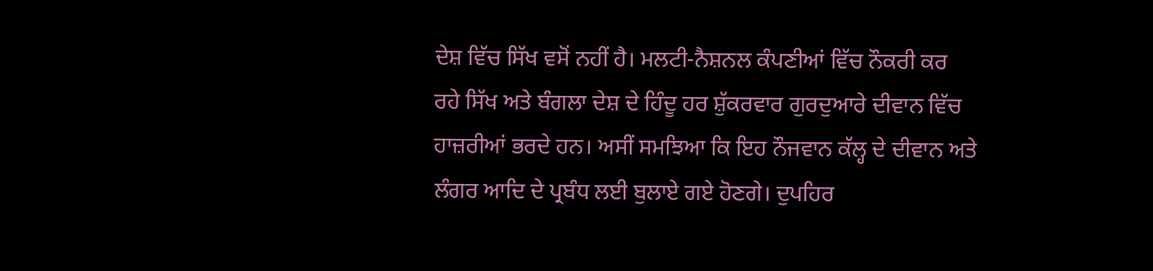ਦੇਸ਼ ਵਿੱਚ ਸਿੱਖ ਵਸੋਂ ਨਹੀਂ ਹੈ। ਮਲਟੀ-ਨੈਸ਼ਨਲ ਕੰਪਣੀਆਂ ਵਿੱਚ ਨੌਕਰੀ ਕਰ
ਰਹੇ ਸਿੱਖ ਅਤੇ ਬੰਗਲਾ ਦੇਸ਼ ਦੇ ਹਿੰਦੂ ਹਰ ਸ਼ੁੱਕਰਵਾਰ ਗੁਰਦੁਆਰੇ ਦੀਵਾਨ ਵਿੱਚ
ਹਾਜ਼ਰੀਆਂ ਭਰਦੇ ਹਨ। ਅਸੀਂ ਸਮਝਿਆ ਕਿ ਇਹ ਨੌਜਵਾਨ ਕੱਲ੍ਹ ਦੇ ਦੀਵਾਨ ਅਤੇ
ਲੰਗਰ ਆਦਿ ਦੇ ਪ੍ਰਬੰਧ ਲਈ ਬੁਲਾਏ ਗਏ ਹੋਣਗੇ। ਦੁਪਹਿਰ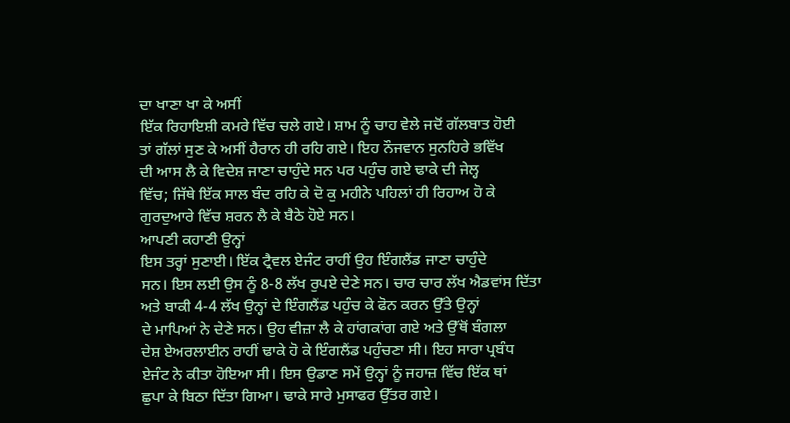ਦਾ ਖਾਣਾ ਖਾ ਕੇ ਅਸੀਂ
ਇੱਕ ਰਿਹਾਇਸ਼ੀ ਕਮਰੇ ਵਿੱਚ ਚਲੇ ਗਏ। ਸ਼ਾਮ ਨੂੰ ਚਾਹ ਵੇਲੇ ਜਦੋਂ ਗੱਲਬਾਤ ਹੋਈ
ਤਾਂ ਗੱਲਾਂ ਸੁਣ ਕੇ ਅਸੀਂ ਹੈਰਾਨ ਹੀ ਰਹਿ ਗਏ। ਇਹ ਨੌਜਵਾਨ ਸੁਨਹਿਰੇ ਭਵਿੱਖ
ਦੀ ਆਸ ਲੈ ਕੇ ਵਿਦੇਸ਼ ਜਾਣਾ ਚਾਹੁੰਦੇ ਸਨ ਪਰ ਪਹੁੰਚ ਗਏ ਢਾਕੇ ਦੀ ਜੇਲ੍ਹ
ਵਿੱਚ; ਜਿੱਥੇ ਇੱਕ ਸਾਲ ਬੰਦ ਰਹਿ ਕੇ ਦੋ ਕੁ ਮਹੀਨੇ ਪਹਿਲਾਂ ਹੀ ਰਿਹਾਅ ਹੋ ਕੇ
ਗੁਰਦੁਆਰੇ ਵਿੱਚ ਸ਼ਰਨ ਲੈ ਕੇ ਬੈਠੇ ਹੋਏ ਸਨ।
ਆਪਣੀ ਕਹਾਣੀ ਉਨ੍ਹਾਂ
ਇਸ ਤਰ੍ਹਾਂ ਸੁਣਾਈ। ਇੱਕ ਟ੍ਰੈਵਲ ਏਜੰਟ ਰਾਹੀਂ ਉਹ ਇੰਗਲੈਂਡ ਜਾਣਾ ਚਾਹੁੰਦੇ
ਸਨ। ਇਸ ਲਈ ਉਸ ਨੂੰ 8-8 ਲੱਖ ਰੁਪਏ ਦੇਣੇ ਸਨ। ਚਾਰ ਚਾਰ ਲੱਖ ਐਡਵਾਂਸ ਦਿੱਤਾ
ਅਤੇ ਬਾਕੀ 4-4 ਲੱਖ ਉਨ੍ਹਾਂ ਦੇ ਇੰਗਲੈਂਡ ਪਹੁੰਚ ਕੇ ਫੋਨ ਕਰਨ ਉੱਤੇ ਉਨ੍ਹਾਂ
ਦੇ ਮਾਪਿਆਂ ਨੇ ਦੇਣੇ ਸਨ। ਉਹ ਵੀਜ਼ਾ ਲੈ ਕੇ ਹਾਂਗਕਾਂਗ ਗਏ ਅਤੇ ਉੱਥੋਂ ਬੰਗਲਾ
ਦੇਸ਼ ਏਅਰਲਾਈਨ ਰਾਹੀਂ ਢਾਕੇ ਹੋ ਕੇ ਇੰਗਲੈਂਡ ਪਹੁੰਚਣਾ ਸੀ। ਇਹ ਸਾਰਾ ਪ੍ਰਬੰਧ
ਏਜੰਟ ਨੇ ਕੀਤਾ ਹੋਇਆ ਸੀ। ਇਸ ਉਡਾਣ ਸਮੇਂ ਉਨ੍ਹਾਂ ਨੂੰ ਜਹਾਜ਼ ਵਿੱਚ ਇੱਕ ਥਾਂ
ਛੁਪਾ ਕੇ ਬਿਠਾ ਦਿੱਤਾ ਗਿਆ। ਢਾਕੇ ਸਾਰੇ ਮੁਸਾਫਰ ਉੱਤਰ ਗਏ।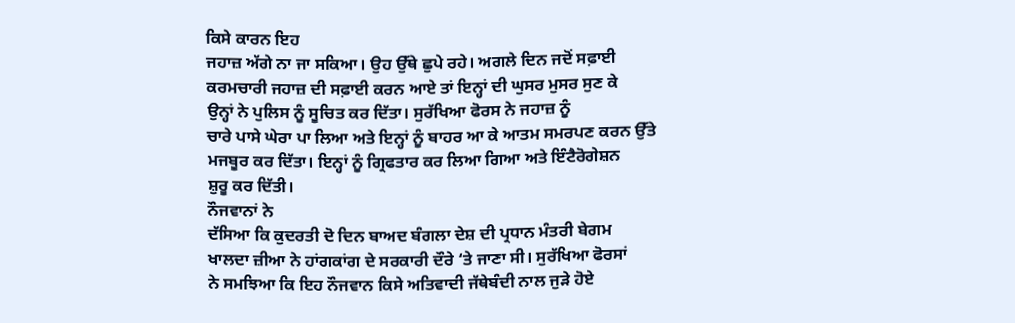ਕਿਸੇ ਕਾਰਨ ਇਹ
ਜਹਾਜ਼ ਅੱਗੇ ਨਾ ਜਾ ਸਕਿਆ। ਉਹ ਉੱਥੇ ਛੁਪੇ ਰਹੇ। ਅਗਲੇ ਦਿਨ ਜਦੋਂ ਸਫ਼ਾਈ
ਕਰਮਚਾਰੀ ਜਹਾਜ਼ ਦੀ ਸਫ਼ਾਈ ਕਰਨ ਆਏ ਤਾਂ ਇਨ੍ਹਾਂ ਦੀ ਘੁਸਰ ਮੁਸਰ ਸੁਣ ਕੇ
ਉਨ੍ਹਾਂ ਨੇ ਪੁਲਿਸ ਨੂੰ ਸੂਚਿਤ ਕਰ ਦਿੱਤਾ। ਸੁਰੱਖਿਆ ਫੋਰਸ ਨੇ ਜਹਾਜ਼ ਨੂੰ
ਚਾਰੇ ਪਾਸੇ ਘੇਰਾ ਪਾ ਲਿਆ ਅਤੇ ਇਨ੍ਹਾਂ ਨੂੰ ਬਾਹਰ ਆ ਕੇ ਆਤਮ ਸਮਰਪਣ ਕਰਨ ਉੱਤੇ
ਮਜਬੂਰ ਕਰ ਦਿੱਤਾ। ਇਨ੍ਹਾਂ ਨੂੰ ਗ੍ਰਿਫਤਾਰ ਕਰ ਲਿਆ ਗਿਆ ਅਤੇ ਇੰਟੈਰੋਗੇਸ਼ਨ
ਸ਼ੁਰੂ ਕਰ ਦਿੱਤੀ।
ਨੌਜਵਾਨਾਂ ਨੇ
ਦੱਸਿਆ ਕਿ ਕੁਦਰਤੀ ਦੋ ਦਿਨ ਬਾਅਦ ਬੰਗਲਾ ਦੇਸ਼ ਦੀ ਪ੍ਰਧਾਨ ਮੰਤਰੀ ਬੇਗਮ
ਖਾਲਦਾ ਜ਼ੀਆ ਨੇ ਹਾਂਗਕਾਂਗ ਦੇ ਸਰਕਾਰੀ ਦੌਰੇ ‘ਤੇ ਜਾਣਾ ਸੀ। ਸੁਰੱਖਿਆ ਫੋਰਸਾਂ
ਨੇ ਸਮਝਿਆ ਕਿ ਇਹ ਨੌਜਵਾਨ ਕਿਸੇ ਅਤਿਵਾਦੀ ਜੱਥੇਬੰਦੀ ਨਾਲ ਜੁੜੇ ਹੋਏ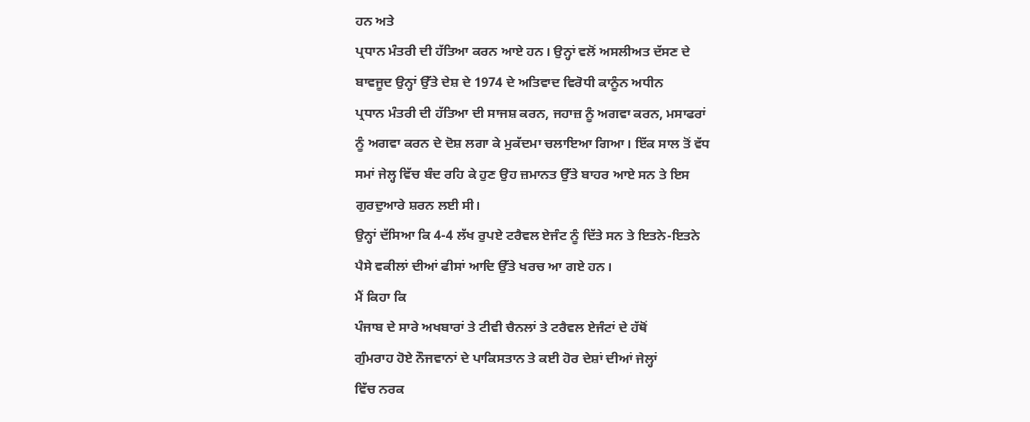ਹਨ ਅਤੇ
ਪ੍ਰਧਾਨ ਮੰਤਰੀ ਦੀ ਹੱਤਿਆ ਕਰਨ ਆਏ ਹਨ। ਉਨ੍ਹਾਂ ਵਲੋਂ ਅਸਲੀਅਤ ਦੱਸਣ ਦੇ
ਬਾਵਜੂਦ ਉਨ੍ਹਾਂ ਉੱਤੇ ਦੇਸ਼ ਦੇ 1974 ਦੇ ਅਤਿਵਾਦ ਵਿਰੋਧੀ ਕਾਨੂੰਨ ਅਧੀਨ
ਪ੍ਰਧਾਨ ਮੰਤਰੀ ਦੀ ਹੱਤਿਆ ਦੀ ਸਾਜਸ਼ ਕਰਨ, ਜਹਾਜ਼ ਨੂੰ ਅਗਵਾ ਕਰਨ, ਮਸਾਫਰਾਂ
ਨੂੰ ਅਗਵਾ ਕਰਨ ਦੇ ਦੋਸ਼ ਲਗਾ ਕੇ ਮੁਕੱਦਮਾ ਚਲਾਇਆ ਗਿਆ। ਇੱਕ ਸਾਲ ਤੋਂ ਵੱਧ
ਸਮਾਂ ਜੇਲ੍ਹ ਵਿੱਚ ਬੰਦ ਰਹਿ ਕੇ ਹੁਣ ਉਹ ਜ਼ਮਾਨਤ ਉੱਤੇ ਬਾਹਰ ਆਏ ਸਨ ਤੇ ਇਸ
ਗੁਰਦੁਆਰੇ ਸ਼ਰਨ ਲਈ ਸੀ।
ਉਨ੍ਹਾਂ ਦੱਸਿਆ ਕਿ 4-4 ਲੱਖ ਰੁਪਏ ਟਰੈਵਲ ਏਜੰਟ ਨੂੰ ਦਿੱਤੇ ਸਨ ਤੇ ਇਤਨੇ-ਇਤਨੇ
ਪੈਸੇ ਵਕੀਲਾਂ ਦੀਆਂ ਫੀਸਾਂ ਆਦਿ ਉੱਤੇ ਖਰਚ ਆ ਗਏ ਹਨ।
ਮੈਂ ਕਿਹਾ ਕਿ
ਪੰਜਾਬ ਦੇ ਸਾਰੇ ਅਖਬਾਰਾਂ ਤੇ ਟੀਵੀ ਚੈਨਲਾਂ ਤੇ ਟਰੈਵਲ ਏਜੰਟਾਂ ਦੇ ਹੱਥੋਂ
ਗੁੰਮਰਾਹ ਹੋਏ ਨੌਜਵਾਨਾਂ ਦੇ ਪਾਕਿਸਤਾਨ ਤੇ ਕਈ ਹੋਰ ਦੇਸ਼ਾਂ ਦੀਆਂ ਜੇਲ੍ਹਾਂ
ਵਿੱਚ ਨਰਕ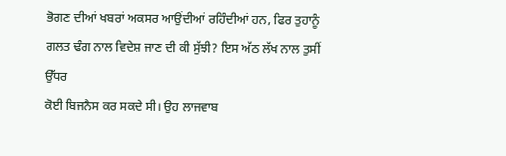ਭੋਗਣ ਦੀਆਂ ਖਬਰਾਂ ਅਕਸਰ ਆਉਂਦੀਆਂ ਰਹਿੰਦੀਆਂ ਹਨ, ਫਿਰ ਤੁਹਾਨੂੰ
ਗਲਤ ਢੰਗ ਨਾਲ ਵਿਦੇਸ਼ ਜਾਣ ਦੀ ਕੀ ਸੁੱਝੀ? ਇਸ ਅੱਠ ਲੱਖ ਨਾਲ ਤੁਸੀਂ ਉੱਧਰ
ਕੋਈ ਬਿਜਨੈਸ ਕਰ ਸਕਦੇ ਸੀ। ਉਹ ਲਾਜਵਾਬ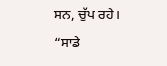ਸਨ, ਚੁੱਪ ਰਹੇ।
“ਸਾਡੇ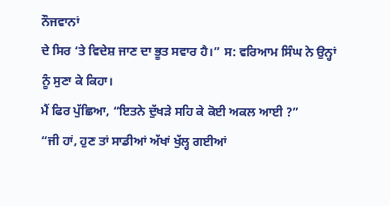ਨੌਜਵਾਨਾਂ
ਦੇ ਸਿਰ ‘ਤੇ ਵਿਦੇਸ਼ ਜਾਣ ਦਾ ਭੂਤ ਸਵਾਰ ਹੈ।” ਸ: ਵਰਿਆਮ ਸਿੰਘ ਨੇ ਉਨ੍ਹਾਂ
ਨੂੰ ਸੁਣਾ ਕੇ ਕਿਹਾ।
ਮੈਂ ਫਿਰ ਪੁੱਛਿਆ, “ਇਤਨੇ ਦੁੱਖੜੇ ਸਹਿ ਕੇ ਕੋਈ ਅਕਲ ਆਈ ?”
“ਜੀ ਹਾਂ, ਹੁਣ ਤਾਂ ਸਾਡੀਆਂ ਅੱਖਾਂ ਖੁੱਲ੍ਹ ਗਈਆਂ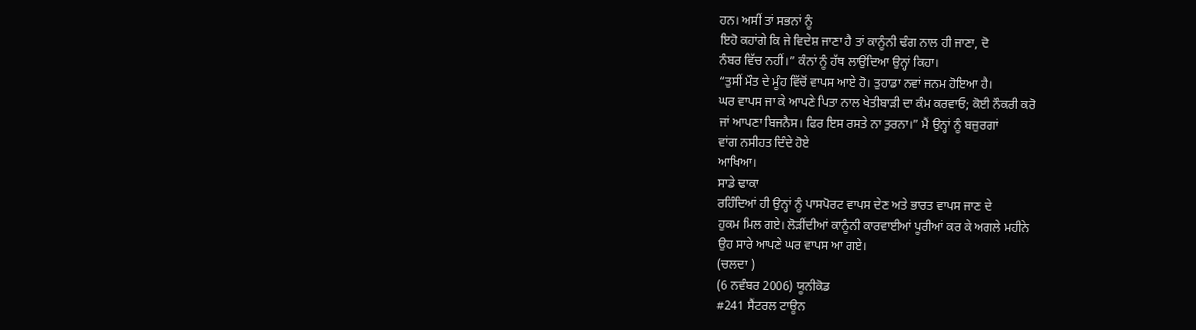ਹਨ। ਅਸੀਂ ਤਾਂ ਸਭਨਾਂ ਨੂੰ
ਇਹੋ ਕਹਾਂਗੇ ਕਿ ਜੇ ਵਿਦੇਸ਼ ਜਾਣਾ ਹੈ ਤਾਂ ਕਾਨੂੰਨੀ ਢੰਗ ਨਾਲ ਹੀ ਜਾਣਾ, ਦੋ
ਨੰਬਰ ਵਿੱਚ ਨਹੀਂ।” ਕੰਨਾਂ ਨੂੰ ਹੱਥ ਲਾਉਂਦਿਆ ਉਨ੍ਹਾਂ ਕਿਹਾ।
“ਤੁਸੀਂ ਮੌਤ ਦੇ ਮੂੰਹ ਵਿੱਚੋਂ ਵਾਪਸ ਆਏ ਹੋ। ਤੁਹਾਡਾ ਨਵਾਂ ਜਨਮ ਹੋਇਆ ਹੈ।
ਘਰ ਵਾਪਸ ਜਾ ਕੇ ਆਪਣੇ ਪਿਤਾ ਨਾਲ ਖੇਤੀਬਾੜੀ ਦਾ ਕੰਮ ਕਰਵਾਓ; ਕੋਈ ਨੌਕਰੀ ਕਰੋ
ਜਾਂ ਆਪਣਾ ਬਿਜਨੈਸ। ਫਿਰ ਇਸ ਰਸਤੇ ਨਾ ਤੁਰਨਾ।” ਮੈਂ ਉਨ੍ਹਾਂ ਨੂੰ ਬਜ਼ੁਰਗਾਂ
ਵਾਂਗ ਨਸੀਹਤ ਦਿੰਦੇ ਹੋਏ
ਆਖਿਆ।
ਸਾਡੇ ਢਾਕਾ
ਰਹਿੰਦਿਆਂ ਹੀ ਉਨ੍ਹਾਂ ਨੂੰ ਪਾਸਪੋਰਟ ਵਾਪਸ ਦੇਣ ਅਤੇ ਭਾਰਤ ਵਾਪਸ ਜਾਣ ਦੇ
ਹੁਕਮ ਮਿਲ ਗਏ। ਲੋੜੀਂਦੀਆਂ ਕਾਨੂੰਨੀ ਕਾਰਵਾਈਆਂ ਪੂਰੀਆਂ ਕਰ ਕੇ ਅਗਲੇ ਮਹੀਨੇ
ਉਹ ਸਾਰੇ ਆਪਣੇ ਘਰ ਵਾਪਸ ਆ ਗਏ।
(ਚਲਦਾ )
(6 ਨਵੰਬਰ 2006) ਯੂਨੀਕੋਡ
#241 ਸੈਂਟਰਲ ਟਾਊਨ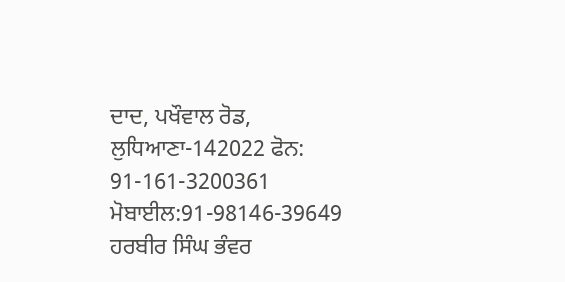ਦਾਦ, ਪਖੌਵਾਲ ਰੋਡ,
ਲੁਧਿਆਣਾ-142022 ਫੋਨ:
91-161-3200361
ਮੋਬਾਈਲ:91-98146-39649
ਹਰਬੀਰ ਸਿੰਘ ਭੰਵਰ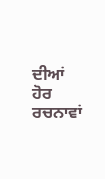ਦੀਆਂ ਹੋਰ ਰਚਨਾਵਾਂ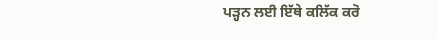ਪੜ੍ਹਨ ਲਈ ਇੱਥੇ ਕਲਿੱਕ ਕਰੋ